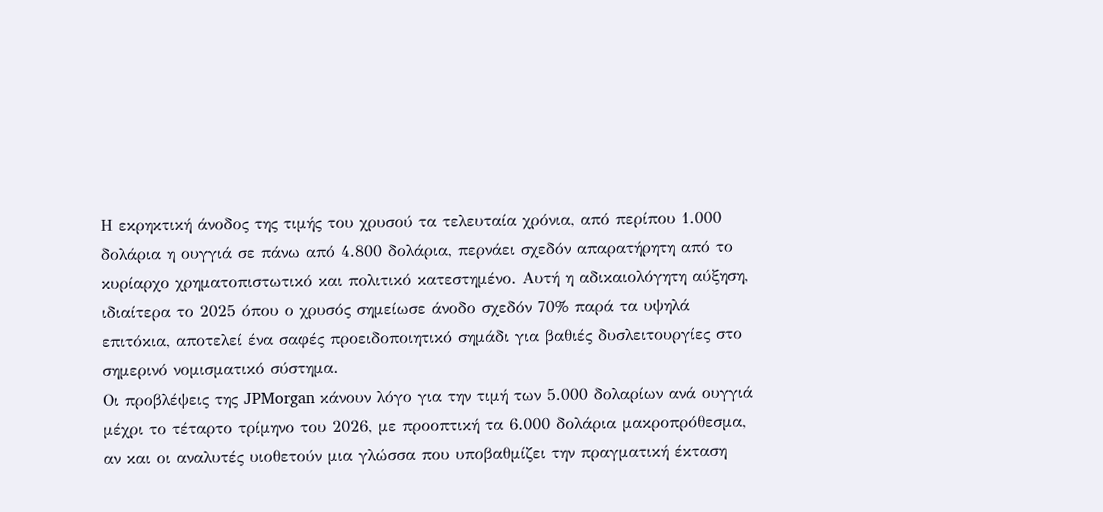Η εκρηκτική άνοδος της τιμής του χρυσού τα τελευταία χρόνια, από περίπου 1.000 δολάρια η ουγγιά σε πάνω από 4.800 δολάρια, περνάει σχεδόν απαρατήρητη από το κυρίαρχο χρηματοπιστωτικό και πολιτικό κατεστημένο. Αυτή η αδικαιολόγητη αύξηση, ιδιαίτερα το 2025 όπου ο χρυσός σημείωσε άνοδο σχεδόν 70% παρά τα υψηλά επιτόκια, αποτελεί ένα σαφές προειδοποιητικό σημάδι για βαθιές δυσλειτουργίες στο σημερινό νομισματικό σύστημα.
Οι προβλέψεις της JPMorgan κάνουν λόγο για την τιμή των 5.000 δολαρίων ανά ουγγιά μέχρι το τέταρτο τρίμηνο του 2026, με προοπτική τα 6.000 δολάρια μακροπρόθεσμα, αν και οι αναλυτές υιοθετούν μια γλώσσα που υποβαθμίζει την πραγματική έκταση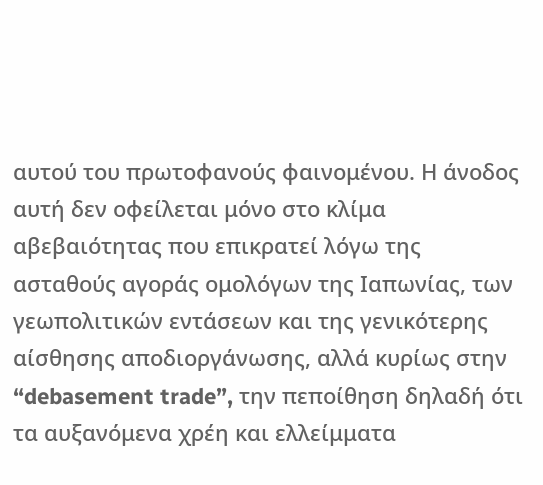αυτού του πρωτοφανούς φαινομένου. Η άνοδος αυτή δεν οφείλεται μόνο στο κλίμα αβεβαιότητας που επικρατεί λόγω της ασταθούς αγοράς ομολόγων της Ιαπωνίας, των γεωπολιτικών εντάσεων και της γενικότερης αίσθησης αποδιοργάνωσης, αλλά κυρίως στην “debasement trade”, την πεποίθηση δηλαδή ότι τα αυξανόμενα χρέη και ελλείμματα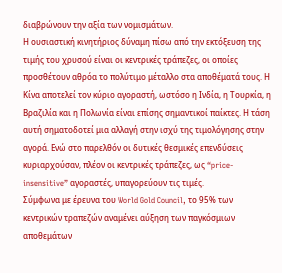διαβρώνουν την αξία των νομισμάτων.
Η ουσιαστική κινητήριος δύναμη πίσω από την εκτόξευση της τιμής του χρυσού είναι οι κεντρικές τράπεζες, οι οποίες προσθέτουν αθρόα το πολύτιμο μέταλλο στα αποθέματά τους. Η Κίνα αποτελεί τον κύριο αγοραστή, ωστόσο η Ινδία, η Τουρκία, η Βραζιλία και η Πολωνία είναι επίσης σημαντικοί παίκτες. Η τάση αυτή σηματοδοτεί μια αλλαγή στην ισχύ της τιμολόγησης στην αγορά. Ενώ στο παρελθόν οι δυτικές θεσμικές επενδύσεις κυριαρχούσαν, πλέον οι κεντρικές τράπεζες, ως “price-insensitive” αγοραστές, υπαγορεύουν τις τιμές.
Σύμφωνα με έρευνα του World Gold Council, το 95% των κεντρικών τραπεζών αναμένει αύξηση των παγκόσμιων αποθεμάτων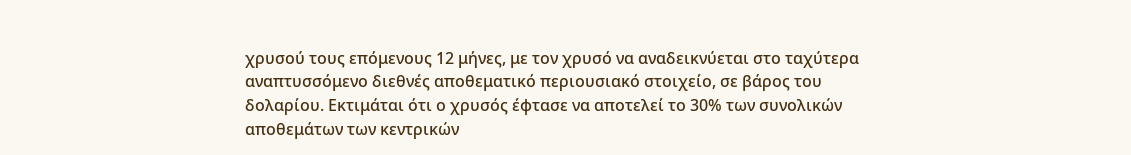χρυσού τους επόμενους 12 μήνες, με τον χρυσό να αναδεικνύεται στο ταχύτερα αναπτυσσόμενο διεθνές αποθεματικό περιουσιακό στοιχείο, σε βάρος του δολαρίου. Εκτιμάται ότι ο χρυσός έφτασε να αποτελεί το 30% των συνολικών αποθεμάτων των κεντρικών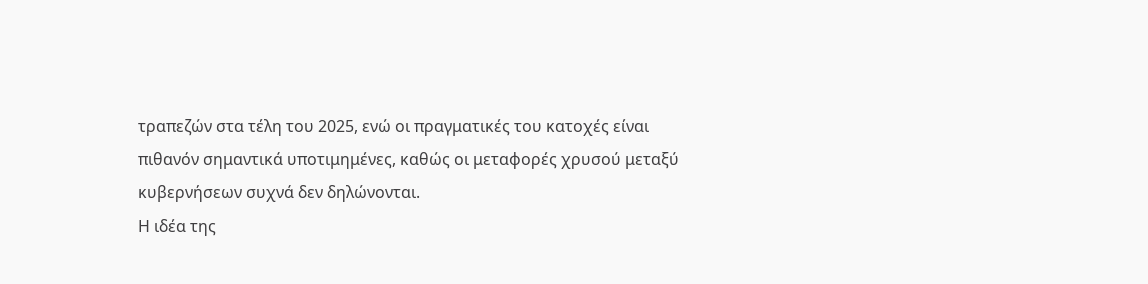τραπεζών στα τέλη του 2025, ενώ οι πραγματικές του κατοχές είναι πιθανόν σημαντικά υποτιμημένες, καθώς οι μεταφορές χρυσού μεταξύ κυβερνήσεων συχνά δεν δηλώνονται.
Η ιδέα της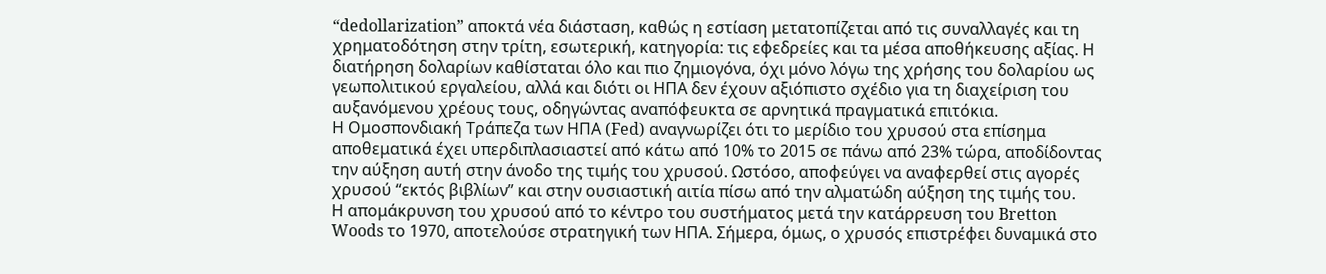“dedollarization” αποκτά νέα διάσταση, καθώς η εστίαση μετατοπίζεται από τις συναλλαγές και τη χρηματοδότηση στην τρίτη, εσωτερική, κατηγορία: τις εφεδρείες και τα μέσα αποθήκευσης αξίας. Η διατήρηση δολαρίων καθίσταται όλο και πιο ζημιογόνα, όχι μόνο λόγω της χρήσης του δολαρίου ως γεωπολιτικού εργαλείου, αλλά και διότι οι ΗΠΑ δεν έχουν αξιόπιστο σχέδιο για τη διαχείριση του αυξανόμενου χρέους τους, οδηγώντας αναπόφευκτα σε αρνητικά πραγματικά επιτόκια.
Η Ομοσπονδιακή Τράπεζα των ΗΠΑ (Fed) αναγνωρίζει ότι το μερίδιο του χρυσού στα επίσημα αποθεματικά έχει υπερδιπλασιαστεί από κάτω από 10% το 2015 σε πάνω από 23% τώρα, αποδίδοντας την αύξηση αυτή στην άνοδο της τιμής του χρυσού. Ωστόσο, αποφεύγει να αναφερθεί στις αγορές χρυσού “εκτός βιβλίων” και στην ουσιαστική αιτία πίσω από την αλματώδη αύξηση της τιμής του.
Η απομάκρυνση του χρυσού από το κέντρο του συστήματος μετά την κατάρρευση του Bretton Woods το 1970, αποτελούσε στρατηγική των ΗΠΑ. Σήμερα, όμως, ο χρυσός επιστρέφει δυναμικά στο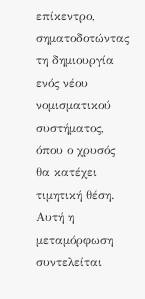επίκεντρο, σηματοδοτώντας τη δημιουργία ενός νέου νομισματικού συστήματος, όπου ο χρυσός θα κατέχει τιμητική θέση. Αυτή η μεταμόρφωση συντελείται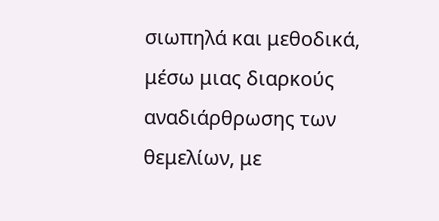σιωπηλά και μεθοδικά, μέσω μιας διαρκούς αναδιάρθρωσης των θεμελίων, με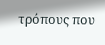τρόπους που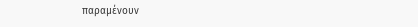παραμένουν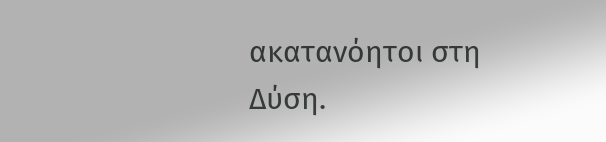ακατανόητοι στη Δύση.